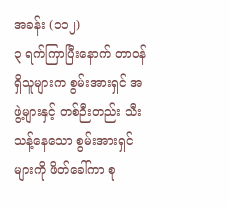အခန်း (၁၁၂)
၃ ရက်ကြာပြီးနောက် တာဝန်ရှိသူများက စွမ်းအားရှင် အဖွဲ့များနှင့် တစ်ဉီးတည်း သီးသန့်နေသော စွမ်းအားရှင်များကို ဖိတ်ခေါ်ကာ စု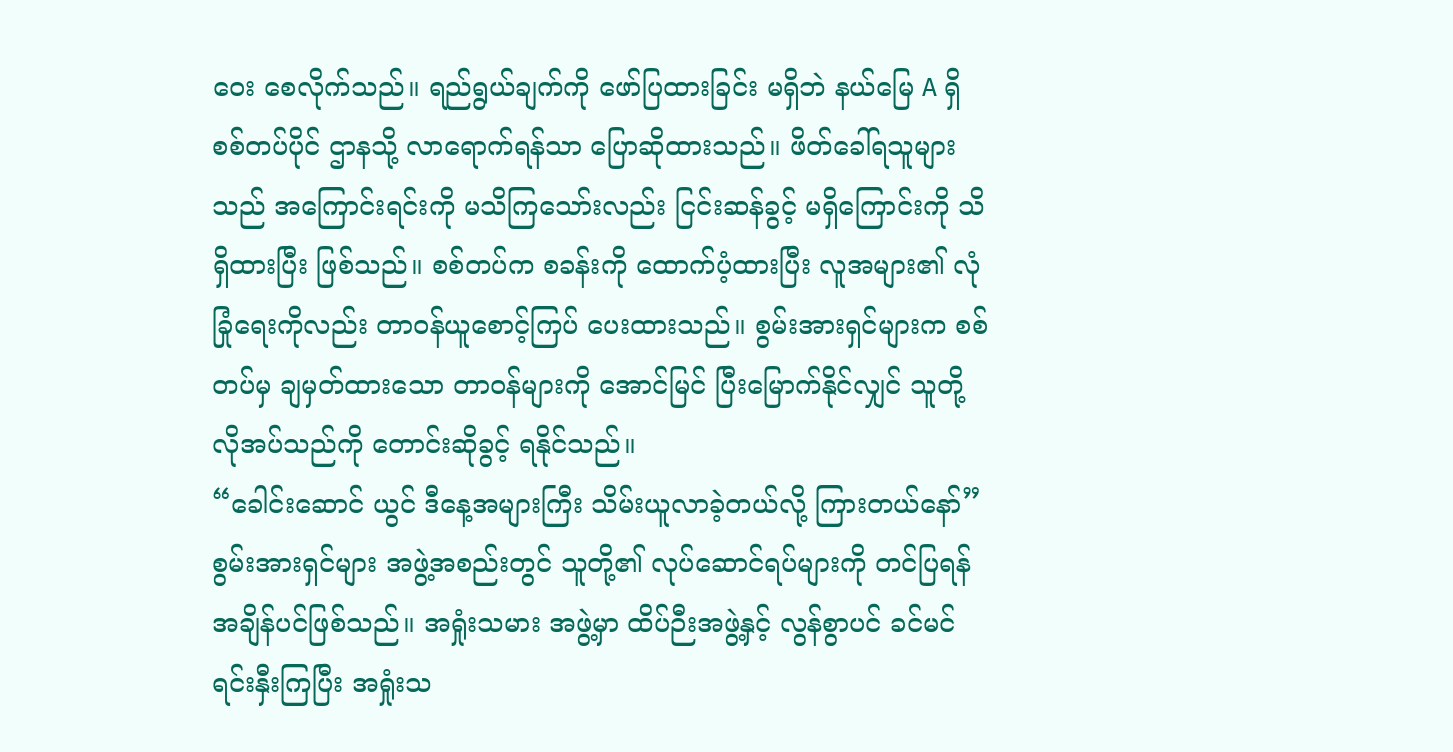ဝေး စေလိုက်သည်။ ရည်ရွယ်ချက်ကို ဖော်ပြထားခြင်း မရှိဘဲ နယ်မြေ A ရှိ စစ်တပ်ပိုင် ဌာနသို့ လာရောက်ရန်သာ ပြောဆိုထားသည်။ ဖိတ်ခေါ်ရသူများသည် အကြောင်းရင်းကို မသိကြသော်းလည်း ငြင်းဆန်ခွင့် မရှိကြောင်းကို သိရှိထားပြီး ဖြစ်သည်။ စစ်တပ်က စခန်းကို ထောက်ပံ့ထားပြီး လူအများ၏ လုံခြုံရေးကိုလည်း တာဝန်ယူစောင့်ကြပ် ပေးထားသည်။ စွမ်းအားရှင်များက စစ်တပ်မှ ချမှတ်ထားသော တာဝန်များကို အောင်မြင် ပြီးမြောက်နိုင်လျှင် သူတို့ လိုအပ်သည်ကို တောင်းဆိုခွင့် ရနိုင်သည်။
“ခေါင်းဆောင် ယွင် ဒီနေ့အများကြီး သိမ်းယူလာခဲ့တယ်လို့ ကြားတယ်နော်”
စွမ်းအားရှင်များ အဖွဲ့အစည်းတွင် သူတို့၏ လုပ်ဆောင်ရပ်များကို တင်ပြရန် အချိန်ပင်ဖြစ်သည်။ အရှုံးသမား အဖွဲ့မှာ ထိပ်ဉီးအဖွဲ့နှင့် လွန်စွာပင် ခင်မင်ရင်းနှီးကြပြီး အရှုံးသ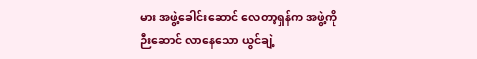မား အဖွဲ့ခေါင်းဆောင် လေတာ့ရှန်က အဖွဲ့ကို ဉီးဆောင် လာနေသော ယွင်ချဲ့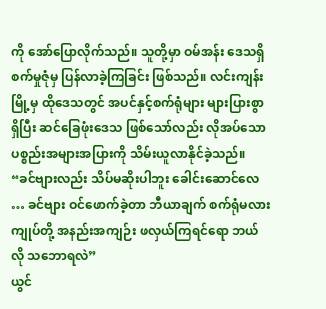ကို အော်ပြောလိုက်သည်။ သူတို့မှာ ဝမ်အန်း ဒေသရှိ စက်မှုဇုံမှ ပြန်လာခဲ့ကြခြင်း ဖြစ်သည်။ လင်းကျန်းမြို့မှ ထိုဒေသတွင် အပင်နှင့်စက်ရုံများ များပြားစွာရှိပြီး ဆင်ခြေဖုံးဒေသ ဖြစ်သော်လည်း လိုအပ်သော ပစ္စည်းအများအပြားကို သိမ်းယူလာနိုင်ခဲ့သည်။
“ခင်ဗျားလည်း သိပ်မဆိုးပါဘူး ခေါင်းဆောင်လေ … ခင်ဗျား ဝင်ဖောက်ခဲ့တာ ဘီယာချက် စက်ရုံမလား ကျုပ်တို့ အနည်းအကျဉ်း ဖလှယ်ကြရင်ရော ဘယ်လို သဘောရလဲ”
ယွင်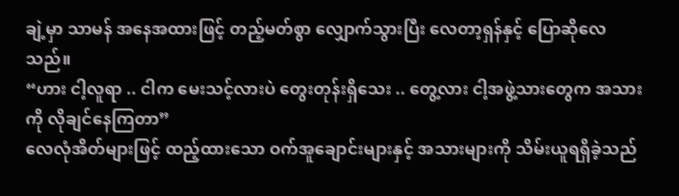ချဲ့မှာ သာမန် အနေအထားဖြင့် တည့်မတ်စွာ လျှောက်သွားပြီး လေတာ့ရှန်နှင့် ပြောဆိုလေသည်။
“ဟား ငါ့လူရာ .. ငါက မေးသင့်လားပဲ တွေးတုန်းရှိသေး .. တွေ့လား ငါ့အဖွဲ့သားတွေက အသားကို လိုချင်နေကြတာ”
လေလုံအိတ်များဖြင့် ထည့်ထားသော ဝက်အူချောင်းများနှင့် အသားများကို သိမ်းယူရရှိခဲ့သည်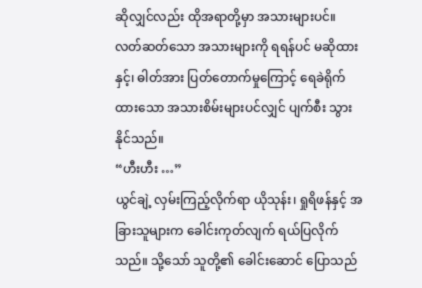ဆိုလျှင်လည်း ထိုအရာတို့မှာ အသားများပင်။ လတ်ဆတ်သော အသားများကို ရရန်ပင် မဆိုထားနှင့်၊ ဓါတ်အား ပြတ်တောက်မှုကြောင့် ရေခဲရိုက်ထားသော အသားစိမ်းများပင်လျှင် ပျက်စီး သွားနိုင်သည်။
“ဟီးဟီး …”
ယွင်ချဲ့ လှမ်းကြည့်လိုက်ရာ ယိုသုန်း၊ ရှုရိဖန်နှင့် အခြားသူများက ခေါင်းကုတ်လျက် ရယ်ပြလိုက်သည်။ သို့သော် သူတို့၏ ခေါင်းဆောင် ပြောသည်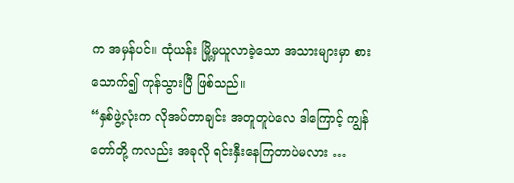က အမှန်ပင်။ ထုံယန်း မြို့မှယူလာခဲ့သော အသားများမှာ စားသောက်၍ ကုန်သွားပြီ ဖြစ်သည်။
“နှစ်ဖွဲ့လုံးက လိုအပ်တာချင်း အတူတူပဲလေ ဒါကြောင့် ကျွန်တော်တို့ ကလည်း အခုလို ရင်းနှီးနေကြတာပဲမလား …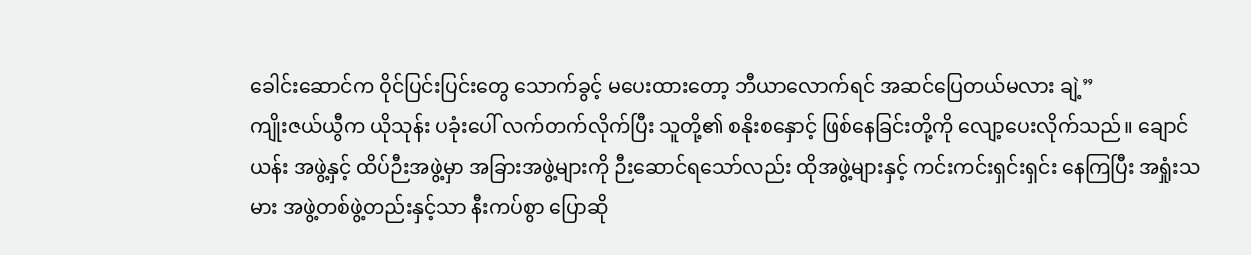ခေါင်းဆောင်က ဝိုင်ပြင်းပြင်းတွေ သောက်ခွင့် မပေးထားတော့ ဘီယာလောက်ရင် အဆင်ပြေတယ်မလား ချဲ့”
ကျိုးဇယ်ယွီက ယိုသုန်း ပခုံးပေါ် လက်တက်လိုက်ပြီး သူတို့၏ စနိုးစနှောင့် ဖြစ်နေခြင်းတို့ကို လျော့ပေးလိုက်သည်။ ချောင်ယန်း အဖွဲ့နှင့် ထိပ်ဉီးအဖွဲ့မှာ အခြားအဖွဲ့များကို ဉီးဆောင်ရသော်လည်း ထိုအဖွဲ့များနှင့် ကင်းကင်းရှင်းရှင်း နေကြပြီး အရှုံးသမား အဖွဲ့တစ်ဖွဲ့တည်းနှင့်သာ နီးကပ်စွာ ပြောဆို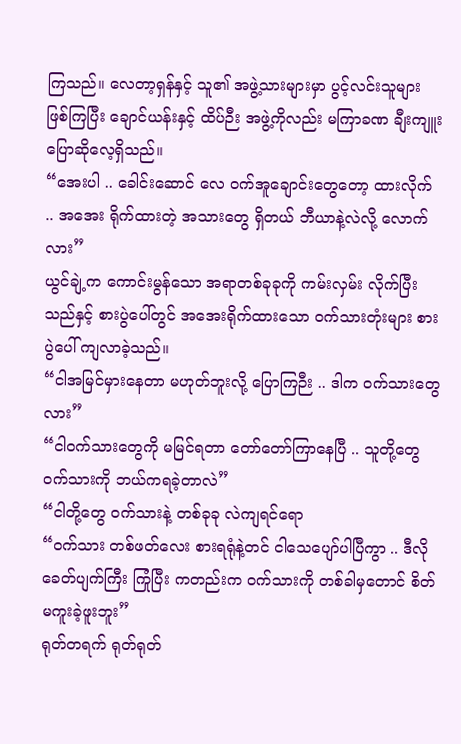ကြသည်။ လေတာ့ရှန်နှင့် သူ၏ အဖွဲ့သားများမှာ ပွင့်လင်းသူများ ဖြစ်ကြပြီး ချောင်ယန်းနှင့် ထိပ်ဉီး အဖွဲ့ကိုလည်း မကြာခဏ ချီးကျူး ပြောဆိုလေ့ရှိသည်။
“အေးပါ .. ခေါင်းဆောင် လေ ဝက်အူချောင်းတွေတော့ ထားလိုက် .. အအေး ရိုက်ထားတဲ့ အသားတွေ ရှိတယ် ဘီယာနဲ့လဲလို့ လောက်လား”
ယွင်ချဲ့က ကောင်းမွန်သော အရာတစ်ခုခုကို ကမ်းလှမ်း လိုက်ပြီးသည်နှင့် စားပွဲပေါ်တွင် အအေးရိုက်ထားသော ဝက်သားတုံးများ စားပွဲပေါ် ကျလာခဲ့သည်။
“ငါအမြင်မှားနေတာ မဟုတ်ဘူးလို့ ပြောကြဉီး .. ဒါက ဝက်သားတွေလား”
“ငါဝက်သားတွေကို မမြင်ရတာ တော်တော်ကြာနေပြီ .. သူတို့တွေ ဝက်သားကို ဘယ်ကရခဲ့တာလဲ”
“ငါတို့တွေ ဝက်သားနဲ့ တစ်ခုခု လဲကျရင်ရော
“ဝက်သား တစ်ဖတ်လေး စားရရုံနဲ့တင် ငါသေပျော်ပါပြီကွာ .. ဒီလိုခေတ်ပျက်ကြီး ကြုံပြီး ကတည်းက ဝက်သားကို တစ်ခါမှတောင် စိတ်မကူးခဲ့ဖူးဘူး”
ရုတ်တရက် ရုတ်ရုတ်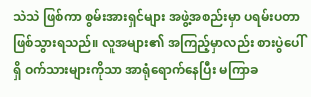သဲသဲ ဖြစ်ကာ စွမ်းအားရှင်များ အဖွဲ့အစည်းမှာ ပရမ်းပတာ ဖြစ်သွားရသည်။ လူအများ၏ အကြည့်မှာလည်း စားပွဲပေါ်ရှိ ဝက်သားများကိုသာ အာရုံရောက်နေပြီး မကြာခ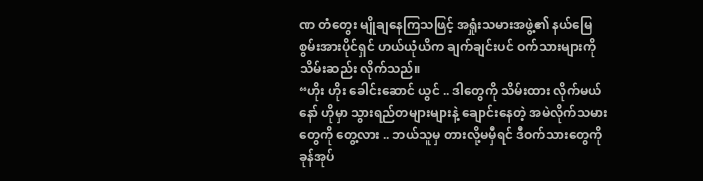ဏ တံတွေး မျိုချနေကြသဖြင့် အရှုံးသမားအဖွဲ့၏ နယ်မြေ စွမ်းအားပိုင်ရှင် ဟယ်ယုံယိက ချက်ချင်းပင် ဝက်သားများကို သိမ်းဆည်း လိုက်သည်။
“ဟိုး ဟိုး ခေါင်းဆောင် ယွင် .. ဒါတွေကို သိမ်းထား လိုက်မယ်နော် ဟိုမှာ သွားရည်တများများနဲ့ ချောင်းနေတဲ့ အမဲလိုက်သမားတွေကို တွေ့လား .. ဘယ်သူမှ တားလို့မမှီရင် ဒီဝက်သားတွေကို ခုန်အုပ်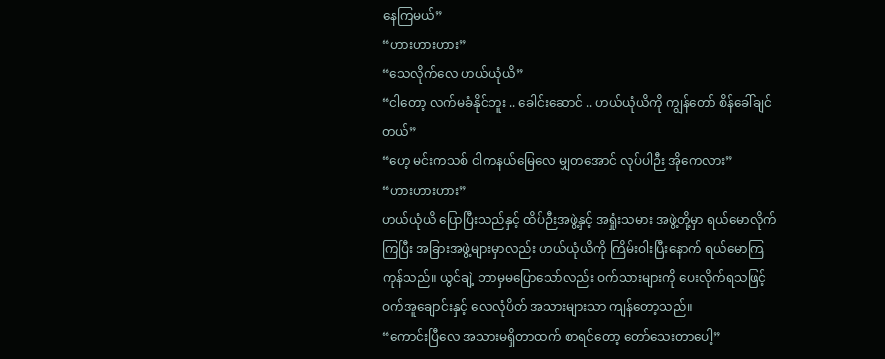နေကြမယ်”
“ဟားဟားဟား”
“သေလိုက်လေ ဟယ်ယုံယိ”
“ငါတော့ လက်မခံနိုင်ဘူး .. ခေါင်းဆောင် .. ဟယ်ယုံယိကို ကျွန်တော် စိန်ခေါ်ချင်တယ်”
“ဟေ့ မင်းကသစ် ငါကနယ်မြေလေ မျှတအောင် လုပ်ပါဉီး အိုကေလား”
“ဟားဟားဟား”
ဟယ်ယုံယိ ပြောပြီးသည်နှင့် ထိပ်ဉီးအဖွဲ့နှင့် အရှုံးသမား အဖွဲ့တို့မှာ ရယ်မောလိုက်ကြပြီး အခြားအဖွဲ့များမှာလည်း ဟယ်ယုံယိကို ကြိမ်းဝါးပြီးနောက် ရယ်မောကြကုန်သည်။ ယွင်ချဲ့ ဘာမှမပြောသော်လည်း ဝက်သားများကို ပေးလိုက်ရသဖြင့် ဝက်အူချောင်းနှင့် လေလုံပိတ် အသားများသာ ကျန်တော့သည်။
“ကောင်းပြီလေ အသားမရှိတာထက် စာရင်တော့ တော်သေးတာပေါ့”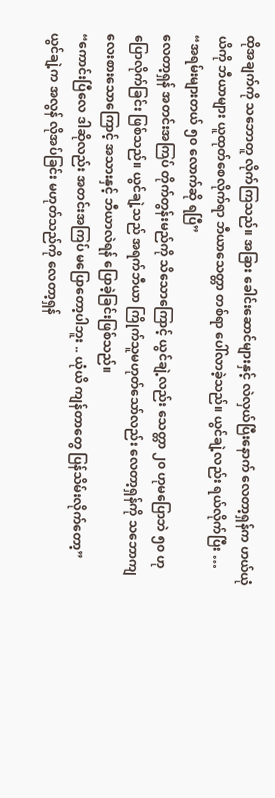ထိုအချက်ကို သဘောတူ လိုက်ကြသည်။ အခြား ခေါင်းဆောင်များနှင့် လဲလှယ်ပြီးနောက် လေတာ့ရှန်က ဟယ်ယုံယိကို ဘီယာများ ယူထုတ်စေလိုက်ရာ ဘီယာသေတ္တာ တစ်ရာ ပေါ်လာခဲ့သည်။ ယွင်ချဲ့လည်း ရယ်လိုက်ပြီး …
“အရမ်းများတယ် ၅၀ လောက်ဆို ရပြီ”
လေတာ့ရှန် အတင်းအကြပ် တိုက်တွန်းမည်ကို သိသောကြောင့် ယွင်ချဲ့လည်း သေတ္တာ ၂၀ ဟုမပြောဘဲ ၅၀ ဟု ပြောလိုက်ခြင်း ဖြစ်သည်။ ယွင်ချဲ့သည် အရက်ဘီယာ ကြိုက်သူမဟုတ်သော်လည်း လေတာ့ရှန်ကို သဘောကျ လေးစားသောကြောင့် အသားနှင့် ဘီယာလဲရန် ပြောခဲ့ခြင်းဖြစ်သည်။
“ကောင်းပြီလေ ဒါဆိုလည်း အတင်းအကြပ် မပြောတော့ပါဘူး .. ယုံယိ ကျန်တာတွေ ပြန်သိမ်းလိုက်တော့”
ယွင်ချဲ့က အလွန် လိုအပ်ခြင်း မဟုတ်သည်ကို လေတာ့ရှန်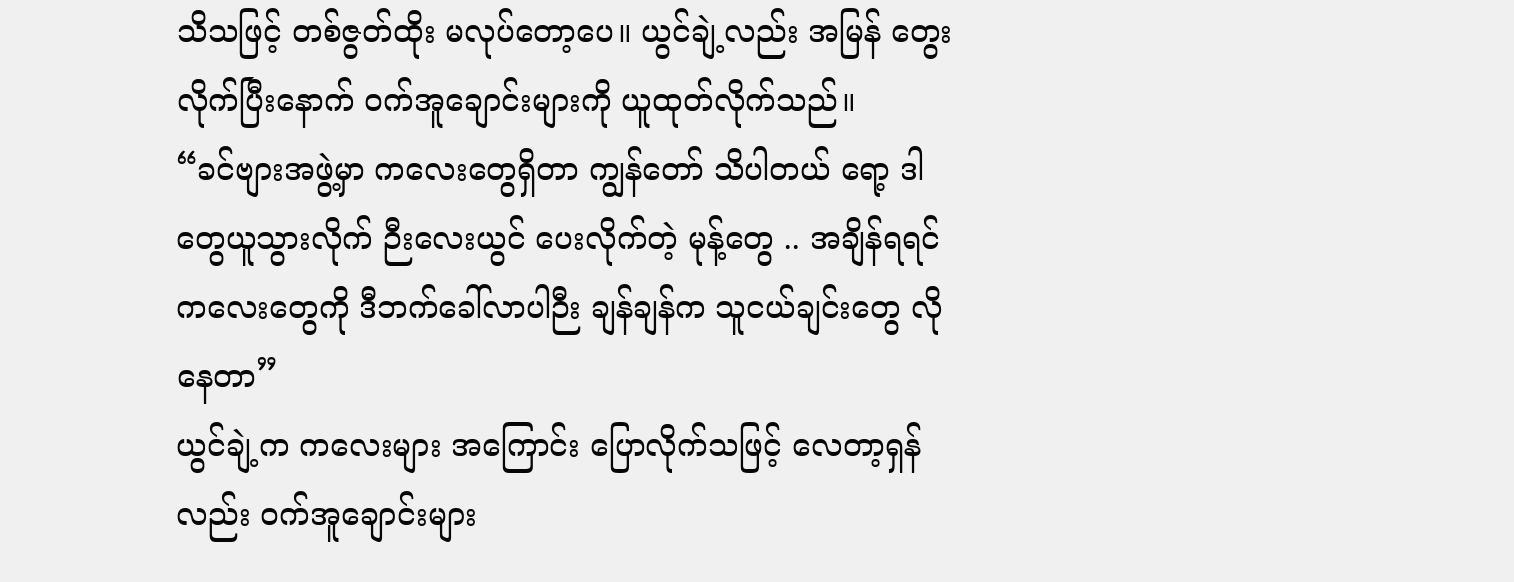သိသဖြင့် တစ်ဇွတ်ထိုး မလုပ်တော့ပေ။ ယွင်ချဲ့လည်း အမြန် တွေးလိုက်ပြီးနောက် ဝက်အူချောင်းများကို ယူထုတ်လိုက်သည်။
“ခင်ဗျားအဖွဲ့မှာ ကလေးတွေရှိတာ ကျွန်တော် သိပါတယ် ရော့ ဒါတွေယူသွားလိုက် ဉီးလေးယွင် ပေးလိုက်တဲ့ မုန့်တွေ .. အချိန်ရရင် ကလေးတွေကို ဒီဘက်ခေါ်လာပါဉီး ချန်ချန်က သူငယ်ချင်းတွေ လိုနေတာ”
ယွင်ချဲ့က ကလေးများ အကြောင်း ပြောလိုက်သဖြင့် လေတာ့ရှန်လည်း ဝက်အူချောင်းများ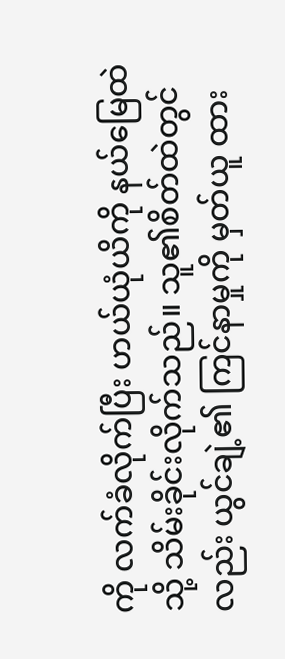ကို လက်ခံလိုက်ပြီး ဟယ်ယုံယိကို နယ်မြေထဲသို့ သိမ်းခိုင်းလိုက်သည်။ သူ၏စိတ်ထဲတွင်လည်း ယွင်ချဲ့၏ ကြင်နာမှုကို မှတ်ယူ ထား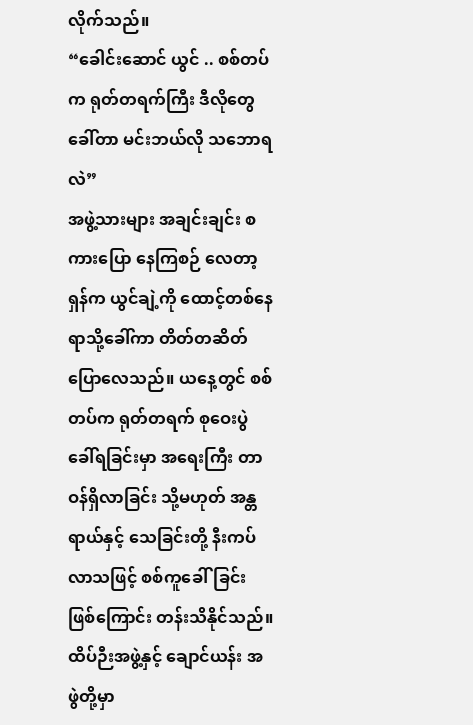လိုက်သည်။
“ခေါင်းဆောင် ယွင် .. စစ်တပ်က ရုတ်တရက်ကြီး ဒီလိုတွေခေါ်တာ မင်းဘယ်လို သဘောရလဲ”
အဖွဲ့သားများ အချင်းချင်း စကားပြော နေကြစဉ် လေတာ့ရှန်က ယွင်ချဲ့ကို ထောင့်တစ်နေရာသို့ခေါ်ကာ တိတ်တဆိတ် ပြောလေသည်။ ယနေ့တွင် စစ်တပ်က ရုတ်တရက် စုဝေးပွဲခေါ်ရခြင်းမှာ အရေးကြီး တာဝန်ရှိလာခြင်း သို့မဟုတ် အန္တရာယ်နှင့် သေခြင်းတို့ နီးကပ် လာသဖြင့် စစ်ကူခေါ်ခြင်း ဖြစ်ကြောင်း တန်းသိနိုင်သည်။ ထိပ်ဉီးအဖွဲ့နှင့် ချောင်ယန်း အဖွဲတို့မှာ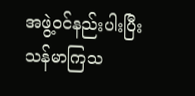အဖွဲ့ဝင်နည်းပါးပြီး သန်မာကြသ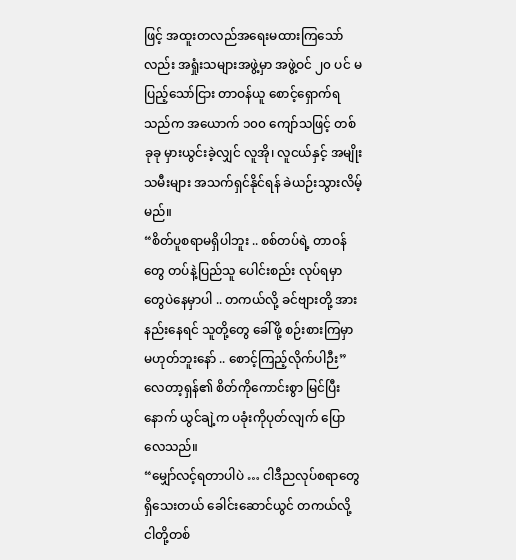ဖြင့် အထူးတလည်အရေးမထားကြသော်လည်း အရှုံးသများအဖွဲ့မှာ အဖွဲ့ဝင် ၂၀ ပင် မပြည့်သော်ငြား တာဝန်ယူ စောင့်ရှောက်ရသည်က အယောက် ၁၀၀ ကျော်သဖြင့် တစ်ခုခု မှားယွင်းခဲ့လျှင် လူအို၊ လူငယ်နှင့် အမျိုးသမီးများ အသက်ရှင်နိုင်ရန် ခဲယဉ်းသွားလိမ့်မည်။
“စိတ်ပူစရာမရှိပါဘူး .. စစ်တပ်ရဲ့ တာဝန်တွေ တပ်နဲ့ပြည်သူ ပေါင်းစည်း လုပ်ရမှာတွေပဲနေမှာပါ .. တကယ်လို့ ခင်ဗျားတို့ အားနည်းနေရင် သူတို့တွေ ခေါ်ဖို့ စဉ်းစားကြမှာ မဟုတ်ဘူးနော် .. စောင့်ကြည့်လိုက်ပါဉီး”
လေတာ့ရှန်၏ စိတ်ကိုကောင်းစွာ မြင်ပြီးနောက် ယွင်ချဲ့က ပခုံးကိုပုတ်လျက် ပြောလေသည်။
“မျှော်လင့်ရတာပါပဲ … ငါဒီညလုပ်စရာတွေ ရှိသေးတယ် ခေါင်းဆောင်ယွင် တကယ်လို့ ငါတို့တစ်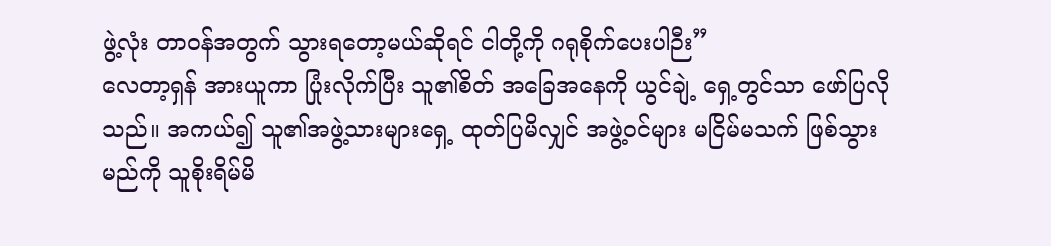ဖွဲ့လုံး တာဝန်အတွက် သွားရတော့မယ်ဆိုရင် ငါတို့ကို ဂရုစိုက်ပေးပါဉီး”
လေတာ့ရှန် အားယူကာ ပြုံးလိုက်ပြီး သူ၏စိတ် အခြေအနေကို ယွင်ချဲ့ ရှေ့တွင်သာ ဖော်ပြလိုသည်။ အကယ်၍ သူ၏အဖွဲ့သားများရှေ့ ထုတ်ပြမိလျှင် အဖွဲ့ဝင်များ မငြိမ်မသက် ဖြစ်သွားမည်ကို သူစိုးရိမ်မိ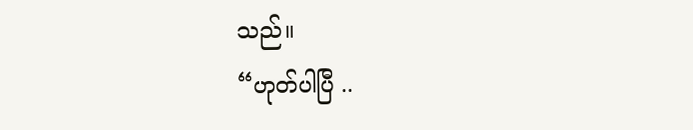သည်။
“ဟုတ်ပါပြီ ..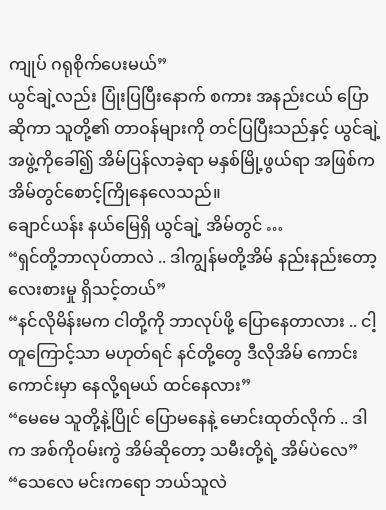ကျုပ် ဂရုစိုက်ပေးမယ်”
ယွင်ချဲ့လည်း ပြုံးပြပြီးနောက် စကား အနည်းငယ် ပြောဆိုကာ သူတို့၏ တာဝန်များကို တင်ပြပြီးသည်နှင့် ယွင်ချဲ့ အဖွဲ့ကိုခေါ်၍ အိမ်ပြန်လာခဲ့ရာ မနှစ်မြို့ဖွယ်ရာ အဖြစ်က အိမ်တွင်စောင့်ကြိုနေလေသည်။
ချောင်ယန်း နယ်မြေရှိ ယွင်ချဲ့ အိမ်တွင် …
“ရှင်တို့ဘာလုပ်တာလဲ .. ဒါကျွန်မတို့အိမ် နည်းနည်းတော့ လေးစားမှု ရှိသင့်တယ်”
“နင်လိုမိန်းမက ငါတို့ကို ဘာလုပ်ဖို့ ပြောနေတာလား .. ငါ့တူကြောင့်သာ မဟုတ်ရင် နင်တို့တွေ ဒီလိုအိမ် ကောင်းကောင်းမှာ နေလို့ရမယ် ထင်နေလား”
“မေမေ သူတို့နဲ့ပြိုင် ပြောမနေနဲ့ မောင်းထုတ်လိုက် .. ဒါက အစ်ကိုဝမ်းကွဲ အိမ်ဆိုတော့ သမီးတို့ရဲ့ အိမ်ပဲလေ”
“သေလေ မင်းကရော ဘယ်သူလဲ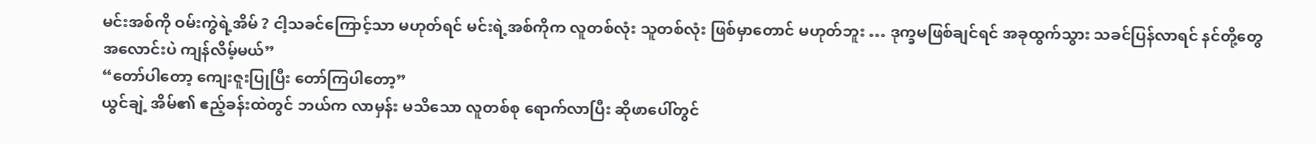မင်းအစ်ကို ဝမ်းကွဲရဲ့အိမ် ? ငါ့သခင်ကြောင့်သာ မဟုတ်ရင် မင်းရဲ့အစ်ကိုက လူတစ်လုံး သူတစ်လုံး ဖြစ်မှာတောင် မဟုတ်ဘူး … ဒုက္ခမဖြစ်ချင်ရင် အခုထွက်သွား သခင်ပြန်လာရင် နင်တို့တွေ အလောင်းပဲ ကျန်လိမ့်မယ်”
“တော်ပါတော့ ကျေးဇူးပြုပြီး တော်ကြပါတော့”
ယွင်ချဲ့ အိမ်၏ ဧည့်ခန်းထဲတွင် ဘယ်က လာမှန်း မသိသော လူတစ်စု ရောက်လာပြီး ဆိုဖာပေါ်တွင်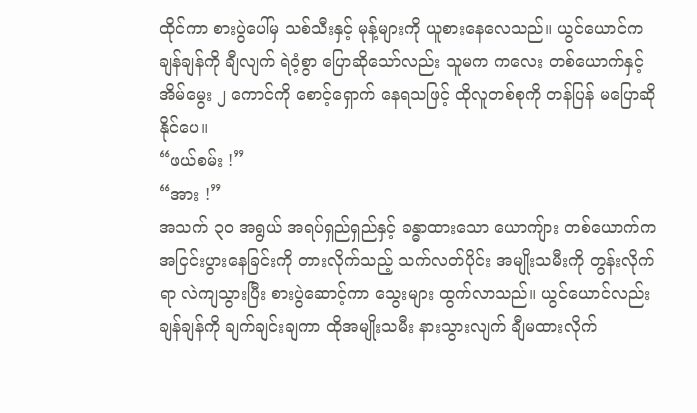ထိုင်ကာ စားပွဲပေါ်မှ သစ်သီးနှင့် မုန့်များကို ယူစားနေလေသည်။ ယွင်ယောင်က ချန်ချန်ကို ချီလျက် ရဲဝံ့စွာ ပြောဆိုသော်လည်း သူမက ကလေး တစ်ယောက်နှင့် အိမ်မွေး ၂ ကောင်ကို စောင့်ရှောက် နေရသဖြင့် ထိုလူတစ်စုကို တန်ပြန် မပြောဆိုနိုင်ပေ။
“ဖယ်စမ်း !”
“အား !”
အသက် ၃၀ အရွယ် အရပ်ရှည်ရှည်နှင့် ခန္ဓာထားသော ယောကျ်ား တစ်ယောက်က အငြင်းပွားနေခြင်းကို တားလိုက်သည့် သက်လတ်ပိုင်း အမျိုးသမီးကို တွန်းလိုက်ရာ လဲကျသွားပြီး စားပွဲဆောင့်ကာ သွေးများ ထွက်လာသည်။ ယွင်ယောင်လည်း ချန်ချန်ကို ချက်ချင်းချကာ ထိုအမျိုးသမီး နားသွားလျက် ချီမထားလိုက်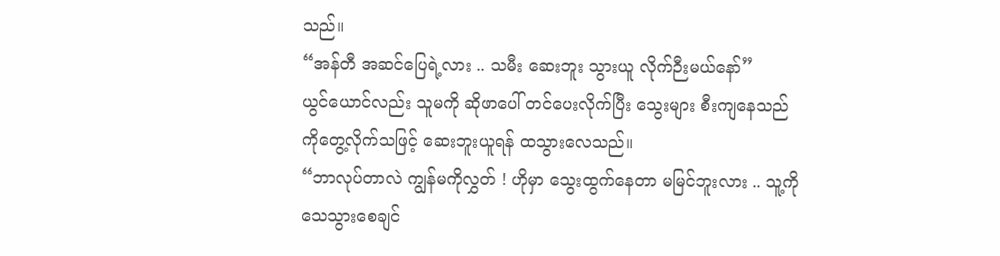သည်။
“အန်တီ အဆင်ပြေရဲ့လား .. သမီး ဆေးဘူး သွားယူ လိုက်ဉီးမယ်နော်”
ယွင်ယောင်လည်း သူမကို ဆိုဖာပေါ် တင်ပေးလိုက်ပြီး သွေးများ စီးကျနေသည်ကိုတွေ့လိုက်သဖြင့် ဆေးဘူးယူရန် ထသွားလေသည်။
“ဘာလုပ်တာလဲ ကျွန်မကိုလွှတ် ! ဟိုမှာ သွေးထွက်နေတာ မမြင်ဘူးလား .. သူ့ကိုသေသွားစေချင်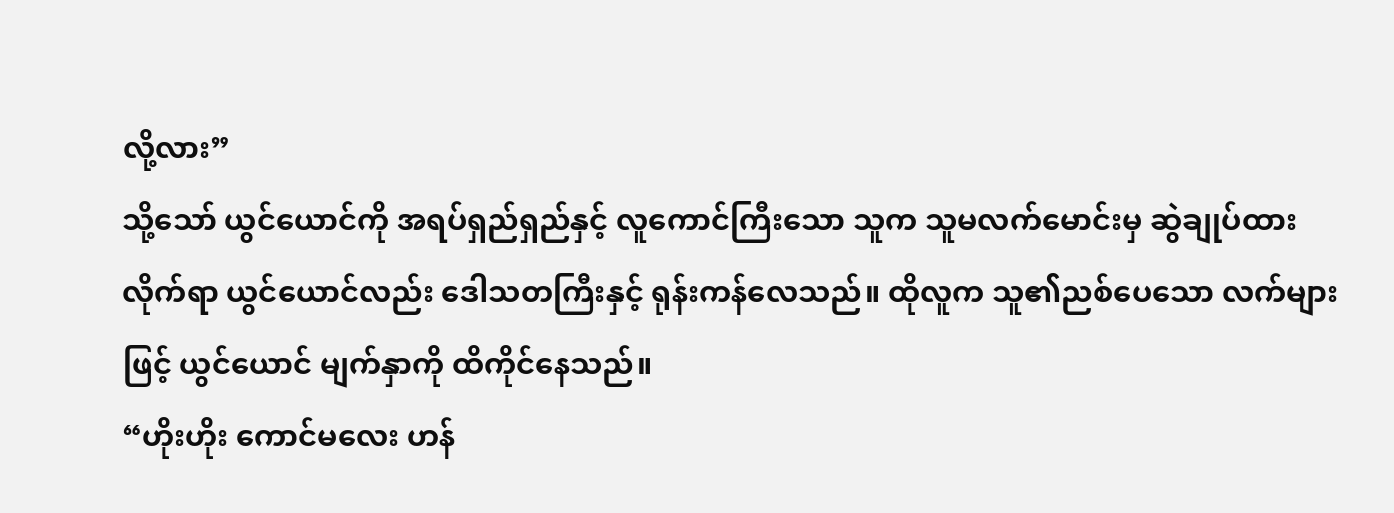လို့လား”
သို့သော် ယွင်ယောင်ကို အရပ်ရှည်ရှည်နှင့် လူကောင်ကြီးသော သူက သူမလက်မောင်းမှ ဆွဲချုပ်ထားလိုက်ရာ ယွင်ယောင်လည်း ဒေါသတကြီးနှင့် ရုန်းကန်လေသည်။ ထိုလူက သူ၏ညစ်ပေသော လက်များဖြင့် ယွင်ယောင် မျက်နှာကို ထိကိုင်နေသည်။
“ဟိုးဟိုး ကောင်မလေး ဟန်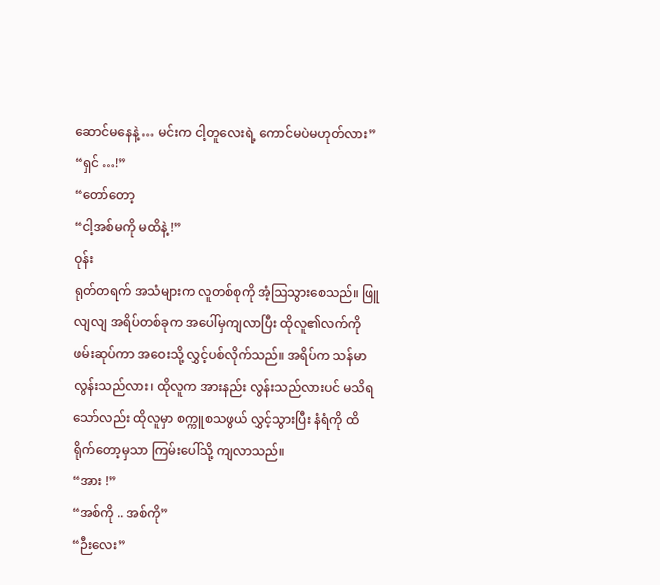ဆောင်မနေနဲ့ … မင်းက ငါ့တူလေးရဲ့ ကောင်မပဲမဟုတ်လား”
“ရှင် …!”
“တော်တော့
“ငါ့အစ်မကို မထိနဲ့ !”
ဝုန်း
ရုတ်တရက် အသံများက လူတစ်စုကို အံ့ဩသွားစေသည်။ ဖြူလျလျ အရိပ်တစ်ခုက အပေါ်မှကျလာပြီး ထိုလူ၏လက်ကို ဖမ်းဆုပ်ကာ အဝေးသို့ လွှင့်ပစ်လိုက်သည်။ အရိပ်က သန်မာလွန်းသည်လား၊ ထိုလူက အားနည်း လွန်းသည်လားပင် မသိရသော်လည်း ထိုလူမှာ စက္ကူစသဖွယ် လွှင့်သွားပြီး နံရံကို ထိရိုက်တော့မှသာ ကြမ်းပေါ်သို့ ကျလာသည်။
“အား !”
“အစ်ကို .. အစ်ကို”
“ဉီးလေး”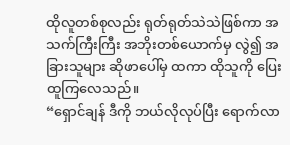ထိုလူတစ်စုလည်း ရုတ်ရုတ်သဲသဲဖြစ်ကာ အသက်ကြီးကြီး အဘိုးတစ်ယောက်မှ လွဲ၍ အခြားသူများ ဆိုဖာပေါ်မှ ထကာ ထိုသူကို ပြေးထူကြလေသည်။
“ရှောင်ချန် ဒီကို ဘယ်လိုလုပ်ပြီး ရောက်လာ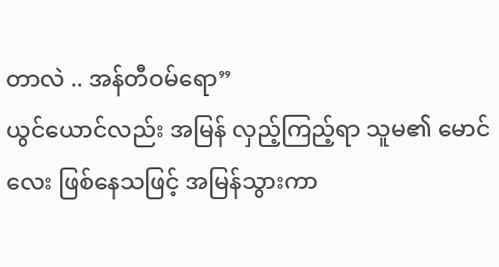တာလဲ .. အန်တီဝမ်ရော”
ယွင်ယောင်လည်း အမြန် လှည့်ကြည့်ရာ သူမ၏ မောင်လေး ဖြစ်နေသဖြင့် အမြန်သွားကာ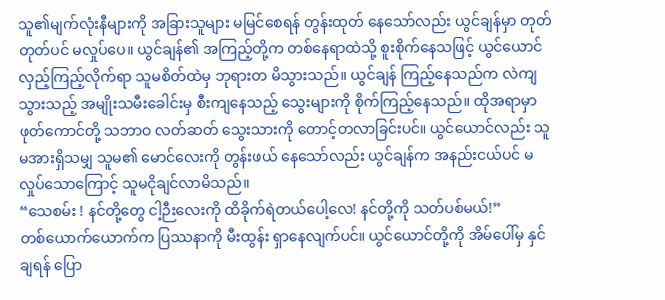သူ၏မျက်လုံးနီများကို အခြားသူများ မမြင်စေရန် တွန်းထုတ် နေသော်လည်း ယွင်ချန်မှာ တုတ်တုတ်ပင် မလှုပ်ပေ။ ယွင်ချန်၏ အကြည့်တို့က တစ်နေရာထဲသို့ စူးစိုက်နေသဖြင့် ယွင်ယောင် လှည့်ကြည့်လိုက်ရာ သူမစိတ်ထဲမှ ဘုရားတ မိသွားသည်။ ယွင်ချန် ကြည့်နေသည်က လဲကျသွားသည့် အမျိုးသမီးခေါင်းမှ စီးကျနေသည့် သွေးများကို စိုက်ကြည့်နေသည်။ ထိုအရာမှာ ဖုတ်ကောင်တို့ သဘာဝ လတ်ဆတ် သွေးသားကို တောင့်တလာခြင်းပင်။ ယွင်ယောင်လည်း သူမအားရှိသမျှ သူမ၏ မောင်လေးကို တွန်းဖယ် နေသော်လည်း ယွင်ချန်က အနည်းငယ်ပင် မလှုပ်သောကြောင့် သူမငိုချင်လာမိသည်။
“သေစမ်း ! နင်တို့တွေ ငါ့ဉီးလေးကို ထိခိုက်ရဲတယ်ပေါ့လေ! နင်တို့ကို သတ်ပစ်မယ်!”
တစ်ယောက်ယောက်က ပြဿနာကို မီးထွန်း ရှာနေလျက်ပင်။ ယွင်ယောင်တို့ကို အိမ်ပေါ်မှ နှင်ချရန် ပြော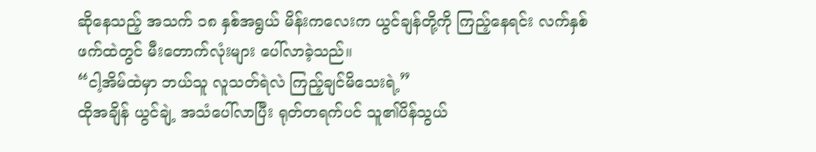ဆိုနေသည့် အသက် ၁၈ နှစ်အရွယ် မိန်းကလေးက ယွင်ချန်တို့ကို ကြည့်နေရင်း လက်နှစ်ဖက်ထဲတွင် မီးတောက်လုံးများ ပေါ်လာခဲ့သည်။
“ငါ့အိမ်ထဲမှာ ဘယ်သူ လူသတ်ရဲလဲ ကြည့်ချင်မိသေးရဲ့”
ထိုအချိန် ယွင်ချဲ့ အသံပေါ်လာပြီး ရုတ်တရက်ပင် သူ၏ပိန်သွယ်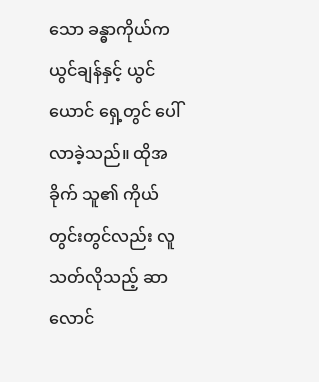သော ခန္ဓာကိုယ်က ယွင်ချန်နှင့် ယွင်ယောင် ရှေ့တွင် ပေါ်လာခဲ့သည်။ ထိုအခိုက် သူ၏ ကိုယ်တွင်းတွင်လည်း လူသတ်လိုသည့် ဆာလောင်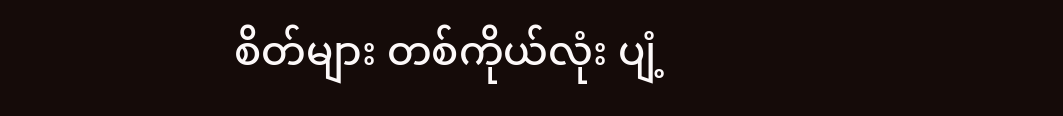စိတ်များ တစ်ကိုယ်လုံး ပျံ့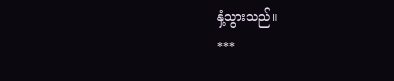နှံ့သွားသည်။
***